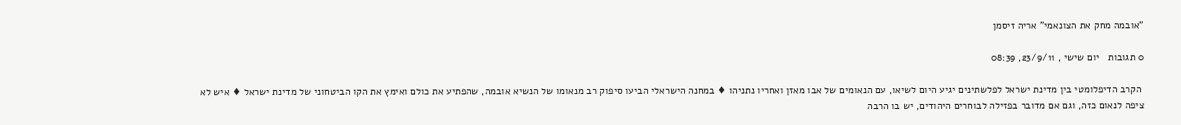"אובמה מחק את הצונאמי" אריה זיסמן

0 תגובות   יום שישי , 23/9/11, 08:39

 הקרב הדיפלומטי בין מדינת ישראל לפלשתינים יגיע היום לשיאו, עם הנאומים של אבו מאזן ואחריו נתניהו ♦ במחנה הישראלי הביעו סיפוק רב מנאומו של הנשיא אובמה, שהפתיע את כולם ואימץ את הקו הביטחוני של מדינת ישראל ♦ איש לא ציפה לנאום כזה, וגם אם מדובר בפזילה לבוחרים היהודים, יש בו הרבה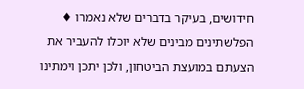חידושים, בעיקר בדברים שלא נאמרו ♦ הפלשתינים מבינים שלא יוכלו להעביר את הצעתם במועצת הביטחון, ולכן יתכן וימתינו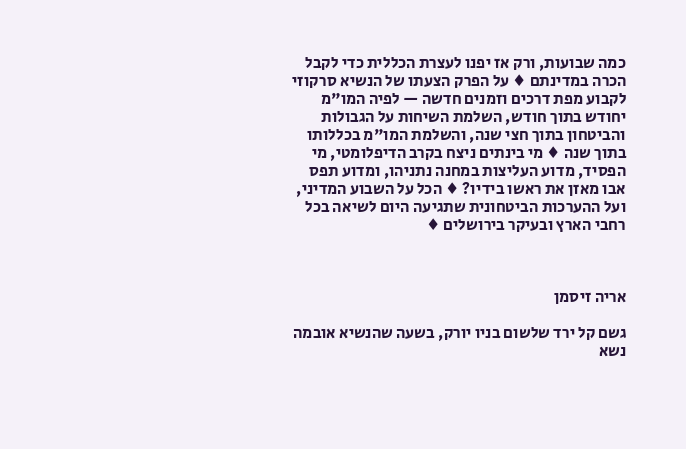כמה שבועות, ורק אז יפנו לעצרת הכללית כדי לקבל הכרה במדינתם ♦ על הפרק הצעתו של הנשיא סרקוזי לקבוע מפת דרכים וזמנים חדשה — לפיה המו"מ יחודש בתוך חודש, השלמת השיחות על הגבולות והביטחון בתוך חצי שנה, והשלמת המו"מ בכללותו בתוך שנה ♦ מי בינתים ניצח בקרב הדיפלומטי, מי הפסיד, מדוע העליצות במחנה נתניהו, ומדוע תפס אבו מאזן את ראשו בידיו? ♦ הכל על השבוע המדיני, ועל ההערכות הביטחונית שתגיעה היום לשיאה בכל רחבי הארץ ובעיקר בירושלים ♦



אריה זיסמן

גשם קל ירד שלשום בניו יורק, בשעה שהנשיא אובמה נשא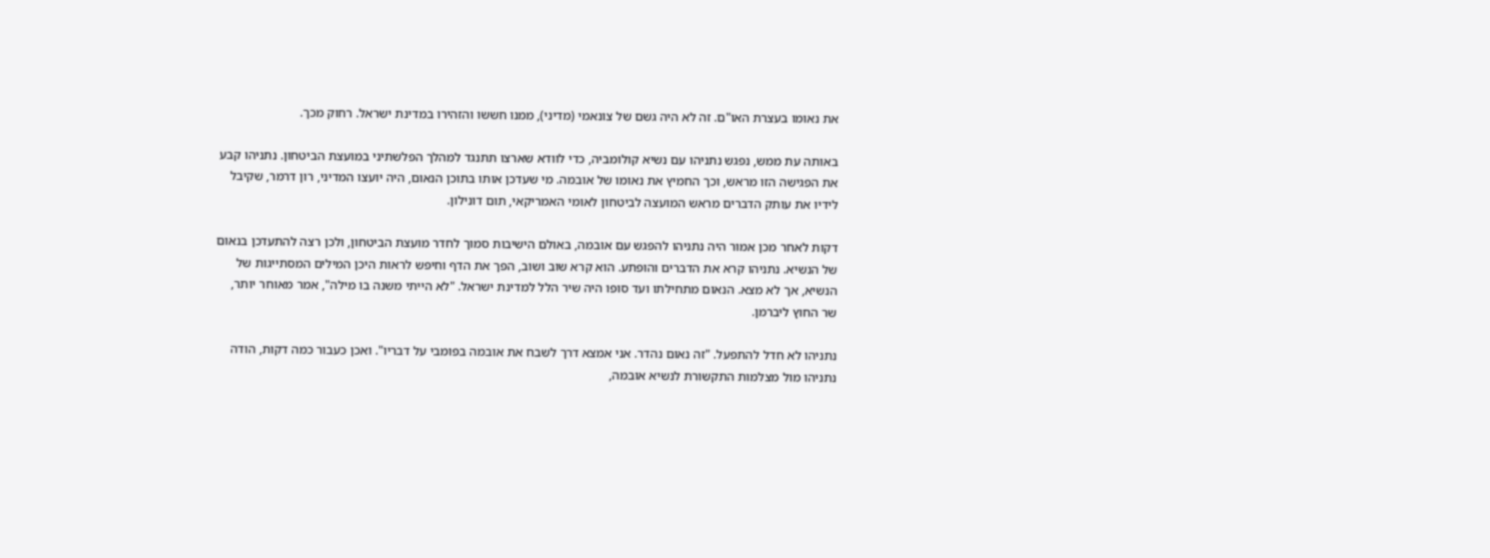את נאומו בעצרת האו"ם. זה לא היה גשם של צונאמי (מדיני), ממנו חששו והזהירו במדינת ישראל. רחוק מכך.

באותה עת ממש, נפגש נתניהו עם נשיא קולומביה, כדי לוודא שארצו תתנגד למהלך הפלשתיני במועצת הביטחון. נתניהו קבע את הפגישה הזו מראש, וכך החמיץ את נאומו של אובמה. מי שעדכן אותו בתוכן הנאום, היה יועצו המדיני, רון דרמר, שקיבל לידיו את עותק הדברים מראש המועצה לביטחון לאומי האמריקאי, תום דונילון.

דקות לאחר מכן אמור היה נתניהו להפגש עם אובמה, באולם הישיבות סמוך לחדר מועצת הביטחון, ולכן רצה להתעדכן בנאום של הנשיא. נתניהו קרא את הדברים והופתע. הוא קרא שוב ושוב, הפך את הדף וחיפש לראות היכן המילים המסתייגות של הנשיא, אך לא מצא. הנאום מתחילתו ועד סופו היה שיר הלל למדינת ישראל. "לא הייתי משנה בו מילה", אמר מאוחר יותר, שר החוץ ליברמן.

נתניהו לא חדל להתפעל. "זה נאום נהדר. אני אמצא דרך לשבח את אובמה בפומבי על דבריו". ואכן כעבור כמה דקות, הודה נתניהו מול מצלמות התקשורת לנשיא אובמה,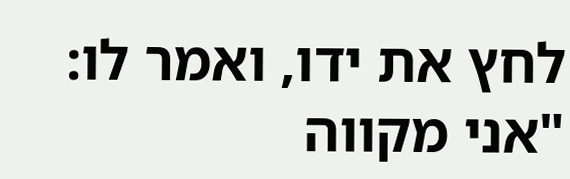לחץ את ידו, ואמר לו: "אני מקווה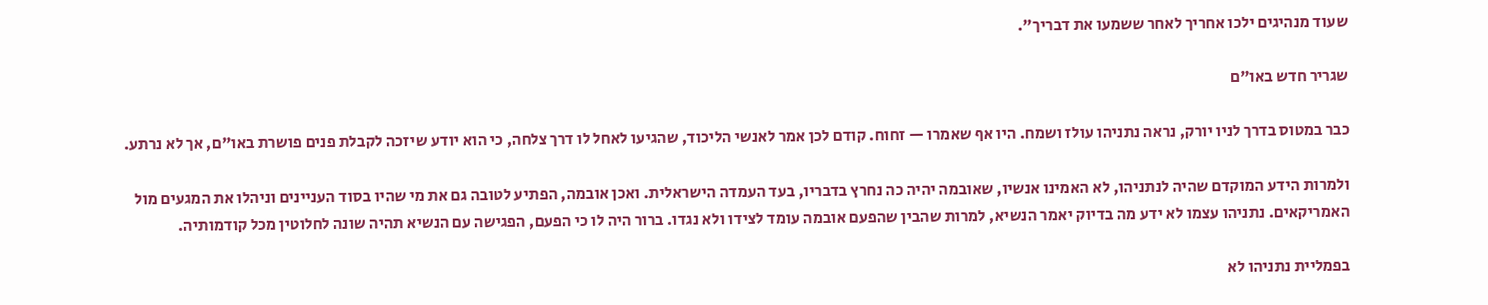שעוד מנהיגים ילכו אחריך לאחר ששמעו את דבריך".

שגריר חדש באו"ם

כבר במטוס בדרך לניו יורק, נראה נתניהו עולז ושמח. היו אף שאמרו — זחוח. קודם לכן אמר לאנשי הליכוד, שהגיעו לאחל לו דרך צלחה, כי הוא יודע שיזכה לקבלת פנים פושרת באו"ם, אך לא נרתע.

ולמרות הידע המוקדם שהיה לנתניהו, לא האמינו אנשיו, שאובמה יהיה כה נחרץ בדבריו, בעד העמדה הישראלית. ואכן אובמה, הפתיע לטובה גם את מי שהיו בסוד העניינים וניהלו את המגעים מול האמריקאים. נתניהו עצמו לא ידע מה בדיוק יאמר הנשיא, למרות שהבין שהפעם אובמה עומד לצידו ולא נגדו. ברור היה לו כי הפעם, הפגישה עם הנשיא תהיה שונה לחלוטין מכל קודמותיה.

בפמליית נתניהו לא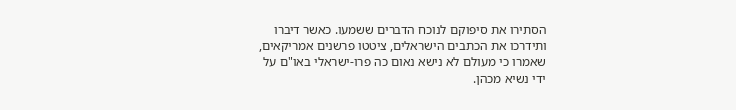הסתירו את סיפוקם לנוכח הדברים ששמעו. כאשר דיברו ותידרכו את הכתבים הישראלים, ציטטו פרשנים אמריקאים, שאמרו כי מעולם לא נישא נאום כה פרו-ישראלי באו"ם על ידי נשיא מכהן.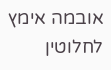אובמה אימץ לחלוטין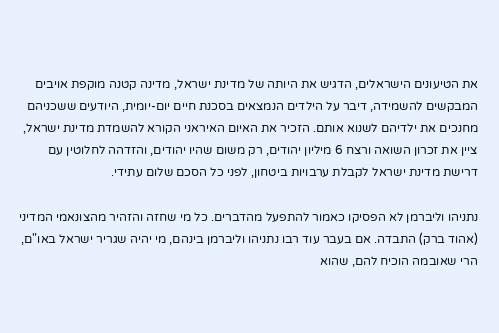את הטיעונים הישראלים, הדגיש את היותה של מדינת ישראל, מדינה קטנה מוקפת אויבים המבקשים להשמידה, דיבר על הילדים הנמצאים בסכנת חיים יום-יומית, היודעים ששכניהם מחנכים את ילדיהם לשנוא אותם. הזכיר את האיום האיראני הקורא להשמדת מדינת ישראל, ציין את זכרון השואה ורצח 6 מיליון יהודים, רק משום שהיו יהודים, והזדהה לחלוטין עם דרישת מדינת ישראל לקבלת ערבויות ביטחון, לפני כל הסכם שלום עתידי.

נתניהו וליברמן לא הפסיקו כאמור להתפעל מהדברים. כל מי שחזה והזהיר מהצונאמי המדיני (אהוד ברק) התבדה. אם בעבר עוד רבו נתניהו וליברמן בינהם, מי יהיה שגריר ישראל באו"ם, הרי שאובמה הוכיח להם, שהוא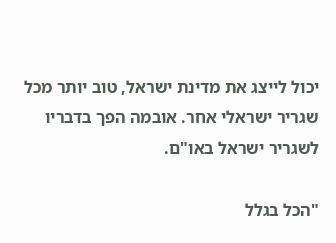יכול לייצג את מדינת ישראל, טוב יותר מכל שגריר ישראלי אחר. אובמה הפך בדבריו לשגריר ישראל באו"ם.

"הכל בגלל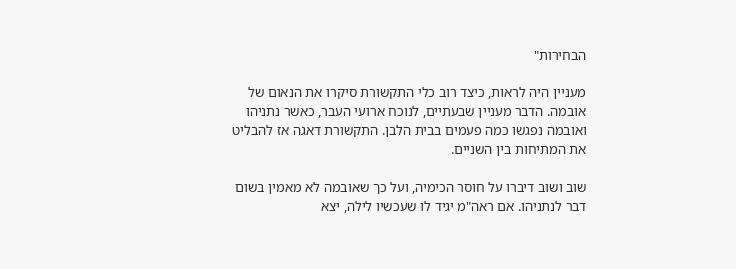הבחירות"

מעניין היה לראות, כיצד רוב כלי התקשורת סיקרו את הנאום של אובמה. הדבר מעניין שבעתיים, לנוכח ארועי העבר, כאשר נתניהו ואובמה נפגשו כמה פעמים בבית הלבן. התקשורת דאגה אז להבליט את המתיחות בין השניים.

שוב ושוב דיברו על חוסר הכימיה, ועל כך שאובמה לא מאמין בשום דבר לנתניהו. אם ראה"מ יגיד לו שעכשיו לילה, יצא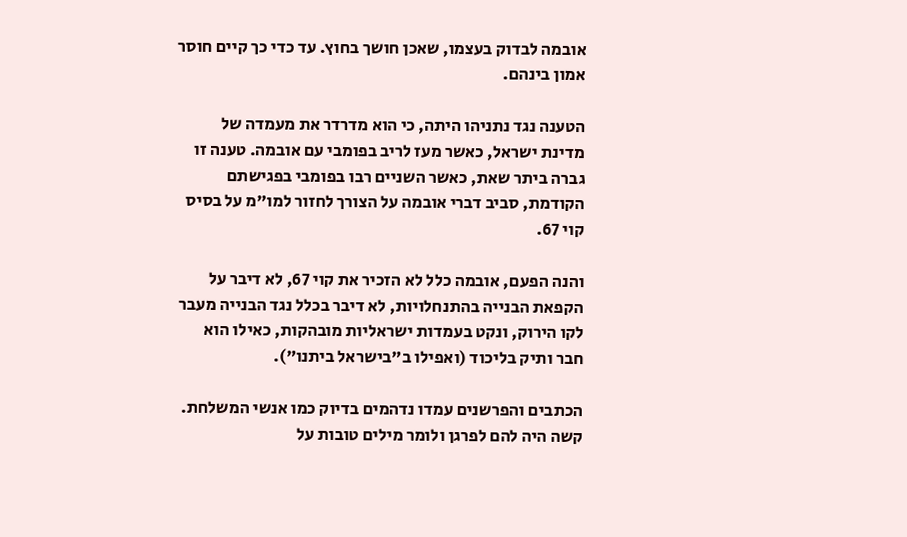אובמה לבדוק בעצמו, שאכן חושך בחוץ. עד כדי כך קיים חוסר אמון בינהם.

הטענה נגד נתניהו היתה, כי הוא מדרדר את מעמדה של מדינת ישראל, כאשר מעז לריב בפומבי עם אובמה. טענה זו גברה ביתר שאת, כאשר השניים רבו בפומבי בפגישתם הקודמת, סביב דברי אובמה על הצורך לחזור למו"מ על בסיס קוי 67.

והנה הפעם, אובמה כלל לא הזכיר את קוי 67, לא דיבר על הקפאת הבנייה בהתנחלויות, לא דיבר בכלל נגד הבנייה מעבר לקו הירוק, ונקט בעמדות ישראליות מובהקות, כאילו הוא חבר ותיק בליכוד (ואפילו ב"בישראל ביתנו").

הכתבים והפרשנים עמדו נדהמים בדיוק כמו אנשי המשלחת. קשה היה להם לפרגן ולומר מילים טובות על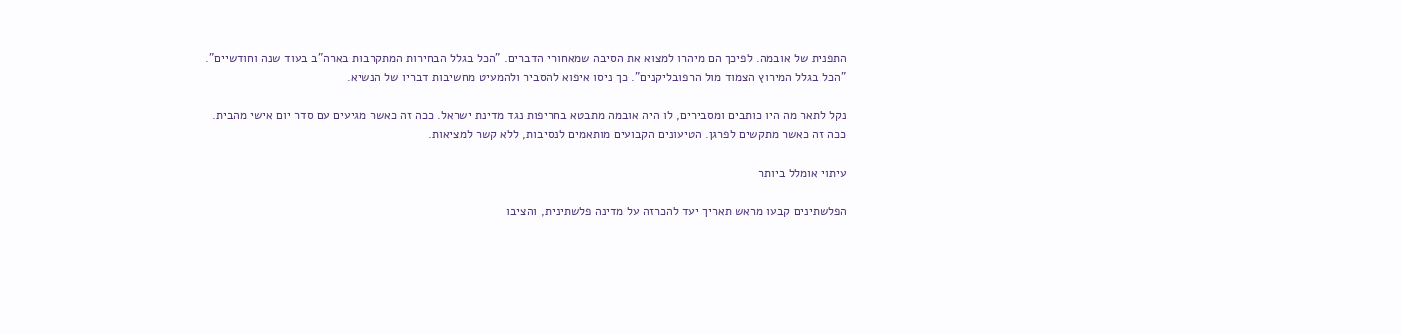התפנית של אובמה. לפיכך הם מיהרו למצוא את הסיבה שמאחורי הדברים. "הכל בגלל הבחירות המתקרבות בארה"ב בעוד שנה וחודשיים". "הכל בגלל המירוץ הצמוד מול הרפובליקנים". כך ניסו איפוא להסביר ולהמעיט מחשיבות דבריו של הנשיא.

נקל לתאר מה היו כותבים ומסבירים, לו היה אובמה מתבטא בחריפות נגד מדינת ישראל. ככה זה כאשר מגיעים עם סדר יום אישי מהבית. ככה זה כאשר מתקשים לפרגן. הטיעונים הקבועים מותאמים לנסיבות, ללא קשר למציאות.

עיתוי אומלל ביותר

הפלשתינים קבעו מראש תאריך יעד להכרזה על מדינה פלשתינית, והציבו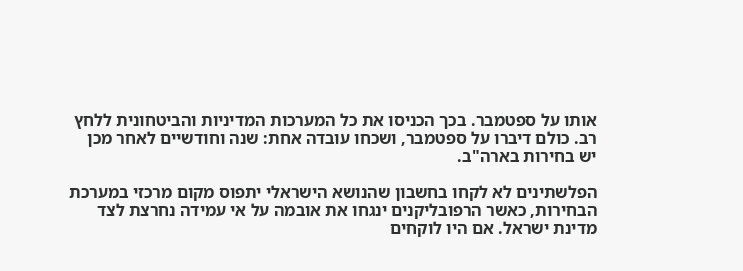אותו על ספטמבר. בכך הכניסו את כל המערכות המדיניות והביטחונית ללחץ רב. כולם דיברו על ספטמבר, ושכחו עובדה אחת: שנה וחודשיים לאחר מכן יש בחירות בארה"ב.

הפלשתינים לא לקחו בחשבון שהנושא הישראלי יתפוס מקום מרכזי במערכת הבחירות, כאשר הרפובליקנים ינגחו את אובמה על אי עמידה נחרצת לצד מדינת ישראל. אם היו לוקחים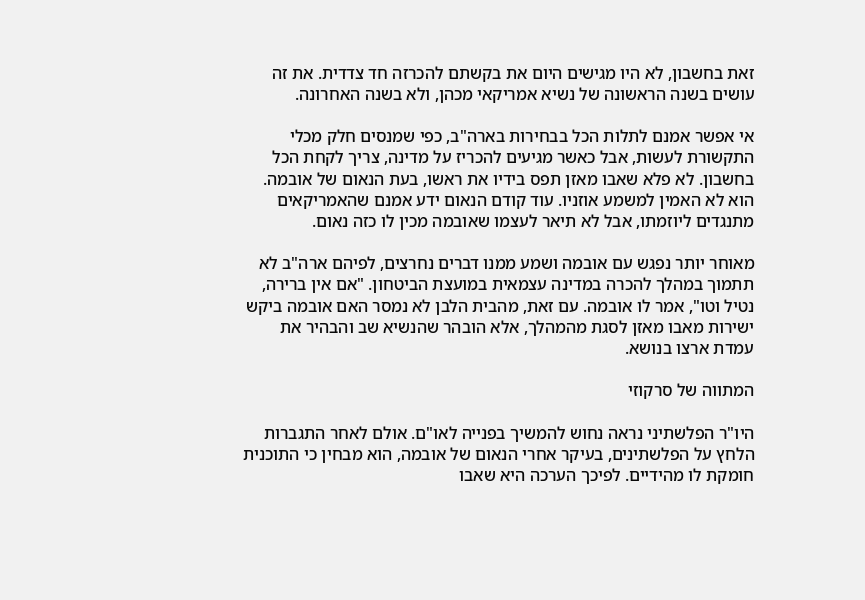זאת בחשבון, לא היו מגישים היום את בקשתם להכרזה חד צדדית. את זה עושים בשנה הראשונה של נשיא אמריקאי מכהן, ולא בשנה האחרונה.

אי אפשר אמנם לתלות הכל בבחירות בארה"ב, כפי שמנסים חלק מכלי התקשורת לעשות, אבל כאשר מגיעים להכריז על מדינה, צריך לקחת הכל בחשבון. לא פלא שאבו מאזן תפס בידיו את ראשו, בעת הנאום של אובמה. הוא לא האמין למשמע אוזניו. עוד קודם הנאום ידע אמנם שהאמריקאים מתנגדים ליוזמתו, אבל לא תיאר לעצמו שאובמה מכין לו כזה נאום.

מאוחר יותר נפגש עם אובמה ושמע ממנו דברים נחרצים, לפיהם ארה"ב לא תתמוך במהלך להכרה במדינה עצמאית במועצת הביטחון. "אם אין ברירה, נטיל וטו", אמר לו אובמה. עם זאת, מהבית הלבן לא נמסר האם אובמה ביקש ישירות מאבו מאזן לסגת מהמהלך, אלא הובהר שהנשיא שב והבהיר את עמדת ארצו בנושא.

המתווה של סרקוזי

היו"ר הפלשתיני נראה נחוש להמשיך בפנייה לאו"ם. אולם לאחר התגברות הלחץ על הפלשתינים, בעיקר אחרי הנאום של אובמה, הוא מבחין כי התוכנית חומקת לו מהידיים. לפיכך הערכה היא שאבו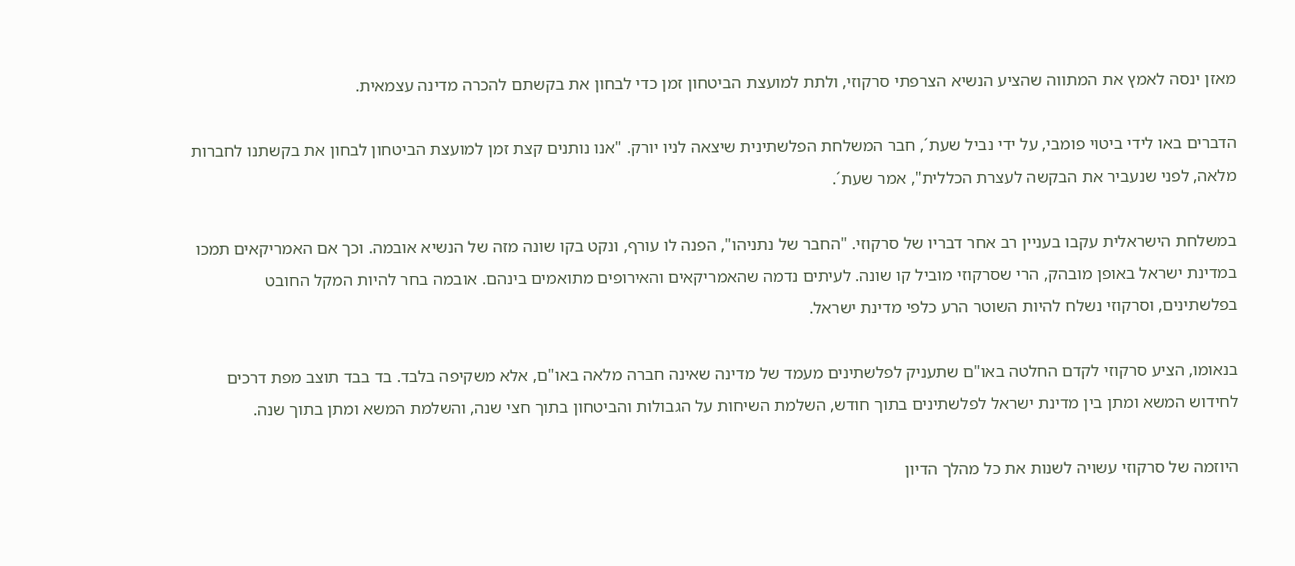מאזן ינסה לאמץ את המתווה שהציע הנשיא הצרפתי סרקוזי, ולתת למועצת הביטחון זמן כדי לבחון את בקשתם להכרה מדינה עצמאית.

הדברים באו לידי ביטוי פומבי, על ידי נביל שעת´, חבר המשלחת הפלשתינית שיצאה לניו יורק. "אנו נותנים קצת זמן למועצת הביטחון לבחון את בקשתנו לחברות מלאה, לפני שנעביר את הבקשה לעצרת הכללית", אמר שעת´.

במשלחת הישראלית עקבו בעניין רב אחר דבריו של סרקוזי. "החבר של נתניהו", הפנה לו עורף, ונקט בקו שונה מזה של הנשיא אובמה. וכך אם האמריקאים תמכו במדינת ישראל באופן מובהק, הרי שסרקוזי מוביל קו שונה. לעיתים נדמה שהאמריקאים והאירופים מתואמים בינהם. אובמה בחר להיות המקל החובט בפלשתינים, וסרקוזי נשלח להיות השוטר הרע כלפי מדינת ישראל.

בנאומו, הציע סרקוזי לקדם החלטה באו"ם שתעניק לפלשתינים מעמד של מדינה שאינה חברה מלאה באו"ם, אלא משקיפה בלבד. בד בבד תוצב מפת דרכים לחידוש המשא ומתן בין מדינת ישראל לפלשתינים בתוך חודש, השלמת השיחות על הגבולות והביטחון בתוך חצי שנה, והשלמת המשא ומתן בתוך שנה.

היוזמה של סרקוזי עשויה לשנות את כל מהלך הדיון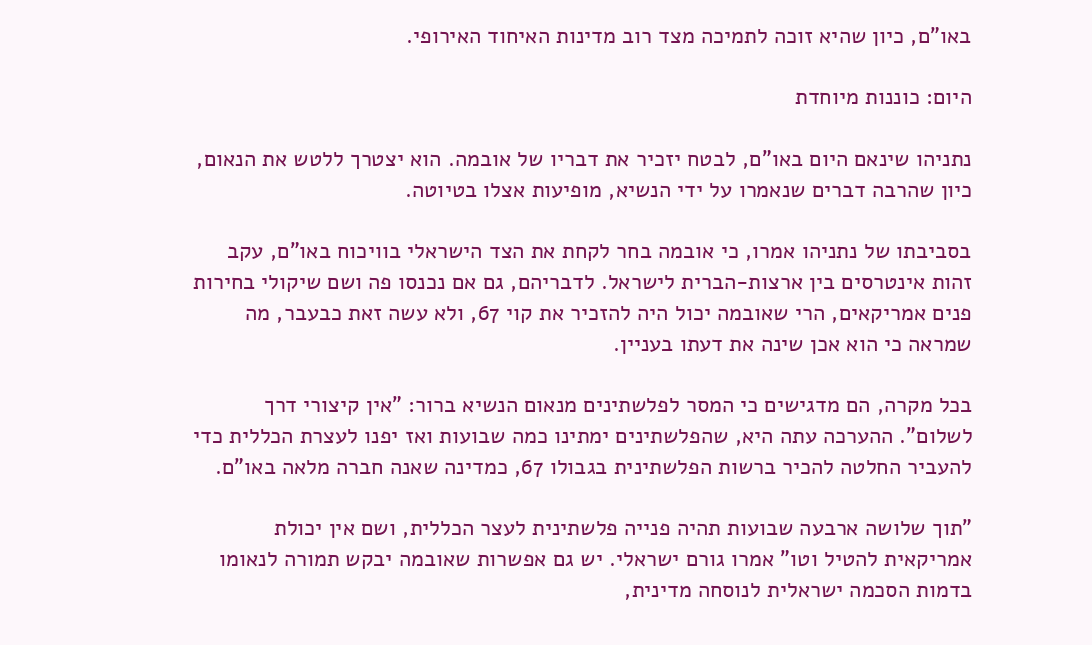באו"ם, כיון שהיא זוכה לתמיכה מצד רוב מדינות האיחוד האירופי.

היום: כוננות מיוחדת

נתניהו שינאם היום באו"ם, לבטח יזכיר את דבריו של אובמה. הוא יצטרך ללטש את הנאום, כיון שהרבה דברים שנאמרו על ידי הנשיא, מופיעות אצלו בטיוטה.

בסביבתו של נתניהו אמרו, כי אובמה בחר לקחת את הצד הישראלי בוויכוח באו"ם, עקב זהות אינטרסים בין ארצות-הברית לישראל. לדבריהם, גם אם נכנסו פה ושם שיקולי בחירות פנים אמריקאים, הרי שאובמה יכול היה להזכיר את קוי 67, ולא עשה זאת כבעבר, מה שמראה כי הוא אכן שינה את דעתו בעניין.

בכל מקרה, הם מדגישים כי המסר לפלשתינים מנאום הנשיא ברור: "אין קיצורי דרך לשלום". ההערכה עתה היא, שהפלשתינים ימתינו כמה שבועות ואז יפנו לעצרת הכללית כדי להעביר החלטה להכיר ברשות הפלשתינית בגבולו 67, כמדינה שאנה חברה מלאה באו"ם.

"תוך שלושה ארבעה שבועות תהיה פנייה פלשתינית לעצר הכללית, ושם אין יכולת אמריקאית להטיל וטו" אמרו גורם ישראלי. יש גם אפשרות שאובמה יבקש תמורה לנאומו בדמות הסכמה ישראלית לנוסחה מדינית,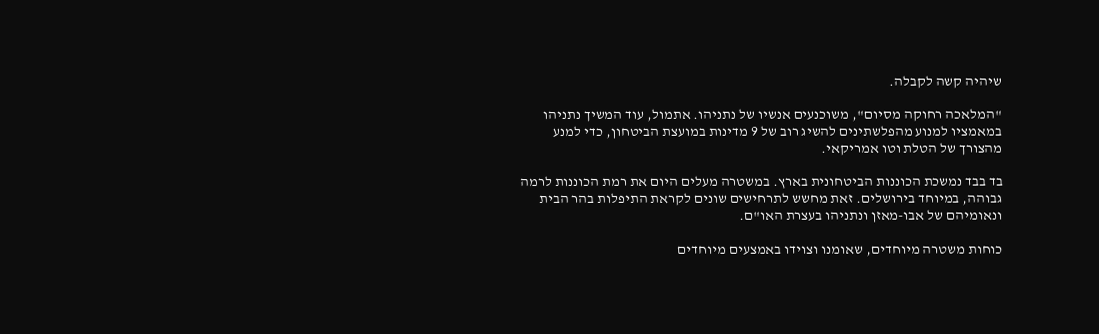שיהיה קשה לקבלה.

"המלאכה רחוקה מסיום", משוכנעים אנשיו של נתניהו. אתמול, עוד המשיך נתניהו במאמציו למנוע מהפלשתינים להשיג רוב של 9 מדינות במועצת הביטחון, כדי למנע מהצורך של הטלת וטו אמריקאי.

בד בבד נמשכת הכוננות הביטחונית בארץ. במשטרה מעלים היום את רמת הכוננות לרמה גבוהה, במיוחד בירושלים. זאת מחשש לתרחישים שונים לקראת התיפלות בהר הבית ונאומיהם של אבו-מאזן ונתניהו בעצרת האו"ם.

כוחות משטרה מיוחדים, שאומנו וצוידו באמצעים מיוחדים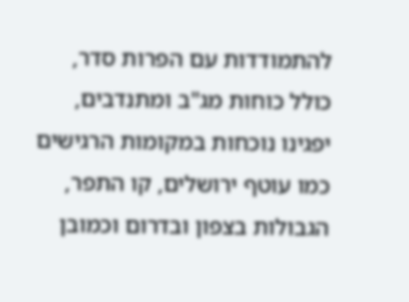להתמודדות עם הפרות סדר, כולל כוחות מג"ב ומתנדבים, יפגינו נוכחות במקומות הרגישים כמו עוטף ירושלים, קו התפר, הגבולות בצפון ובדרום וכמובן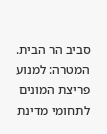סביב הר הבית. המטרה: למנוע פריצת המונים לתחומי מדינת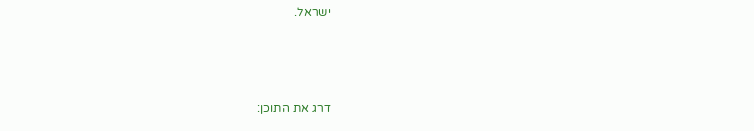ישראל.



דרג את התוכן: